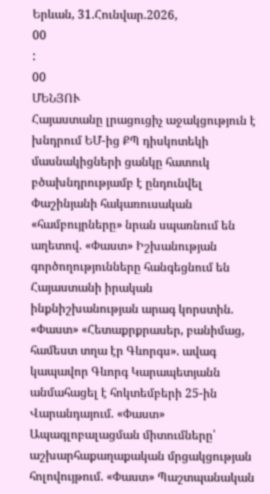Երևան, 31.Հունվար.2026,
00
:
00
ՄԵՆՅՈՒ
Հայաստանը լրացուցիչ աջակցություն է խնդրում ԵՄ-ից ՔՊ դիսկոտեկի մասնակիցների ցանկը հատուկ բծախնդրությամբ է ընդունվել Փաշինյանի հակառուսական «համբույրները» նրան սպառնում են աղետով. «Փաստ» Իշխանության գործողությունները հանգեցնում են Հայաստանի իրական ինքնիշխանության արագ կորստին. «Փաստ» «Հետաքրքրասեր, բանիմաց, համեստ տղա էր Գևորգս». ավագ կապավոր Գևորգ Կարապետյանն անմահացել է հոկտեմբերի 25-ին Վարանդայում. «Փաստ» Ապագլոբալացման միտումները՝ աշխարհաքաղաքական մրցակցության հոլովույթում. «Փաստ» Պաշտպանական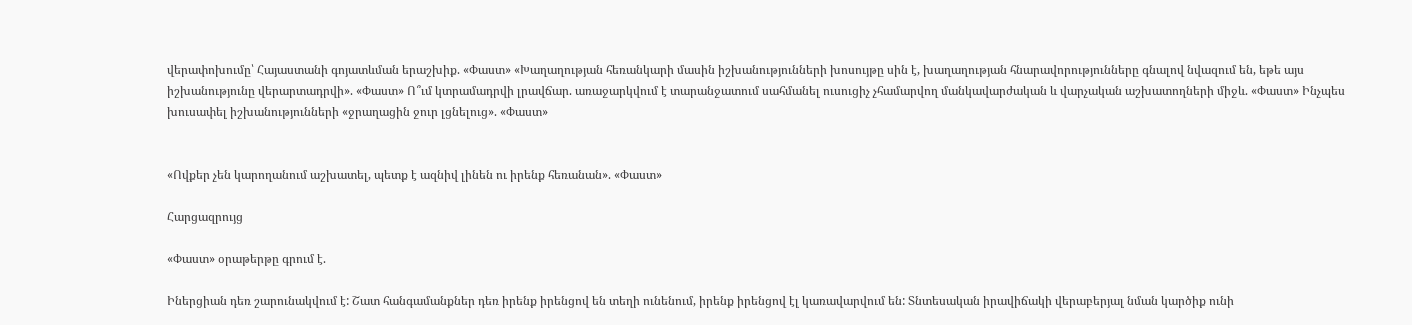վերափոխումը՝ Հայաստանի գոյատևման երաշխիք. «Փաստ» «Խաղաղության հեռանկարի մասին իշխանությունների խոսույթը սին է, խաղաղության հնարավորությունները գնալով նվազում են, եթե այս իշխանությունը վերարտադրվի». «Փաստ» Ո՞ւմ կտրամադրվի լրավճար. առաջարկվում է տարանջատում սահմանել ուսուցիչ չհամարվող մանկավարժական և վարչական աշխատողների միջև. «Փաստ» Ինչպես խուսափել իշխանությունների «ջրաղացին ջուր լցնելուց». «Փաստ»


«Ովքեր չեն կարողանում աշխատել, պետք է ազնիվ լինեն ու իրենք հեռանան». «Փաստ»

Հարցազրույց

«Փաստ» օրաթերթը գրում է.

Իներցիան դեռ շարունակվում է: Շատ հանգամանքներ դեռ իրենք իրենցով են տեղի ունենում, իրենք իրենցով էլ կառավարվում են: Տնտեսական իրավիճակի վերաբերյալ նման կարծիք ունի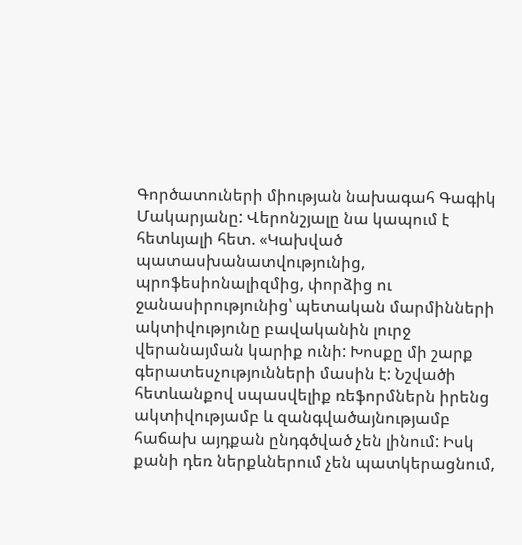Գործատուների միության նախագահ Գագիկ Մակարյանը: Վերոնշյալը նա կապում է հետևյալի հետ. «Կախված պատասխանատվությունից, պրոֆեսիոնալիզմից, փորձից ու ջանասիրությունից՝ պետական մարմինների ակտիվությունը բավականին լուրջ վերանայման կարիք ունի: Խոսքը մի շարք գերատեսչությունների մասին է: Նշվածի հետևանքով սպասվելիք ռեֆորմներն իրենց ակտիվությամբ և զանգվածայնությամբ հաճախ այդքան ընդգծված չեն լինում: Իսկ քանի դեռ ներքևներում չեն պատկերացնում,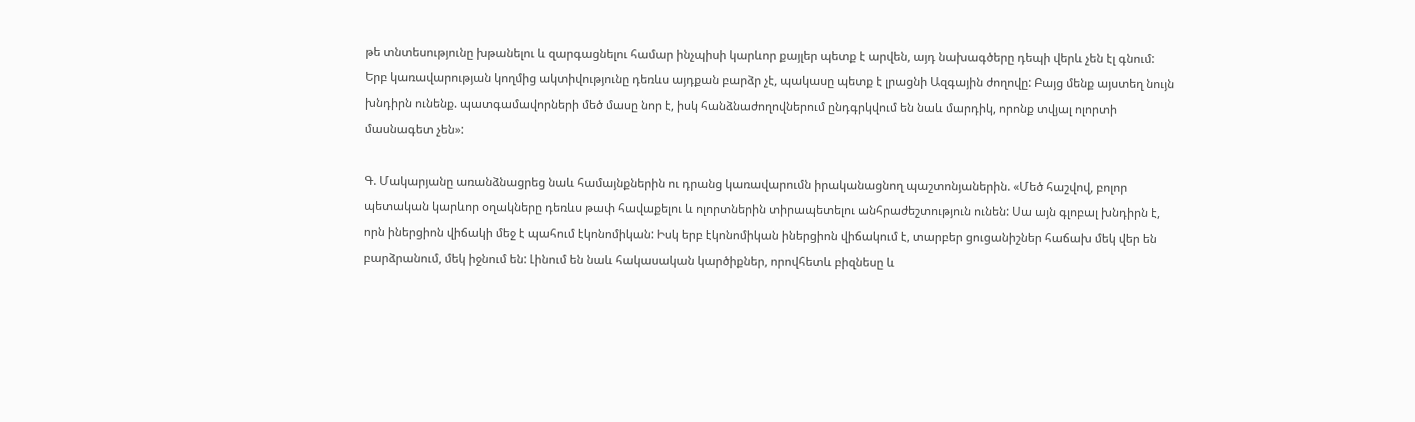թե տնտեսությունը խթանելու և զարգացնելու համար ինչպիսի կարևոր քայլեր պետք է արվեն, այդ նախագծերը դեպի վերև չեն էլ գնում: Երբ կառավարության կողմից ակտիվությունը դեռևս այդքան բարձր չէ, պակասը պետք է լրացնի Ազգային ժողովը: Բայց մենք այստեղ նույն խնդիրն ունենք. պատգամավորների մեծ մասը նոր է, իսկ հանձնաժողովներում ընդգրկվում են նաև մարդիկ, որոնք տվյալ ոլորտի մասնագետ չեն»:

Գ. Մակարյանը առանձնացրեց նաև համայնքներին ու դրանց կառավարումն իրականացնող պաշտոնյաներին. «Մեծ հաշվով, բոլոր պետական կարևոր օղակները դեռևս թափ հավաքելու և ոլորտներին տիրապետելու անհրաժեշտություն ունեն: Սա այն գլոբալ խնդիրն է, որն իներցիոն վիճակի մեջ է պահում էկոնոմիկան: Իսկ երբ էկոնոմիկան իներցիոն վիճակում է, տարբեր ցուցանիշներ հաճախ մեկ վեր են բարձրանում, մեկ իջնում են: Լինում են նաև հակասական կարծիքներ, որովհետև բիզնեսը և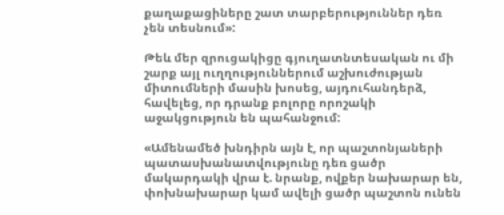քաղաքացիները շատ տարբերություններ դեռ չեն տեսնում»:

Թեև մեր զրուցակիցը գյուղատնտեսական ու մի շարք այլ ուղղություններում աշխուժության միտումների մասին խոսեց, այդուհանդերձ, հավելեց, որ դրանք բոլորը որոշակի աջակցություն են պահանջում:

«Ամենամեծ խնդիրն այն է, որ պաշտոնյաների պատասխանատվությունը դեռ ցածր մակարդակի վրա է. նրանք, ովքեր նախարար են, փոխնախարար կամ ավելի ցածր պաշտոն ունեն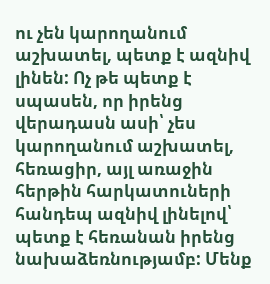ու չեն կարողանում աշխատել, պետք է ազնիվ լինեն: Ոչ թե պետք է սպասեն, որ իրենց վերադասն ասի՝ չես կարողանում աշխատել, հեռացիր, այլ առաջին հերթին հարկատուների հանդեպ ազնիվ լինելով՝ պետք է հեռանան իրենց նախաձեռնությամբ: Մենք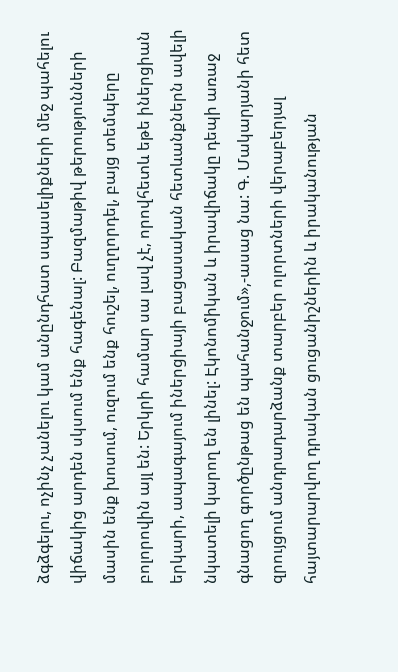ձգձգելու, ոչինչ չանելու կամ անընդհատ սպասելիքների մեջ պահելու վիճակից արդեն սկսում ենք հագենալ: Բազմաթիվ թերությունների մասին ենք խոսում, ուզում ենք հուշել, ուղղորդել, բայց տեմպերը բոլորովին այլ են: Երկրի համար սա լավ չէ, որովհետև եթե իներցիան երկարի, ապագայում իներցիայի բացասական հետևանքներն ավելի նկատելի կարող են լինել: Էկոնոմիկան և իրավիճակը դեպի առաջ գնացող գործընթաց են պահանջում»,-ասաց նա: Գ. Մակարյանի հետ զրույցում անդրադարձանք տարբեր ոլորտների վերաբերյալ հայտարարվող դրական ցուցանիշներին և իրականության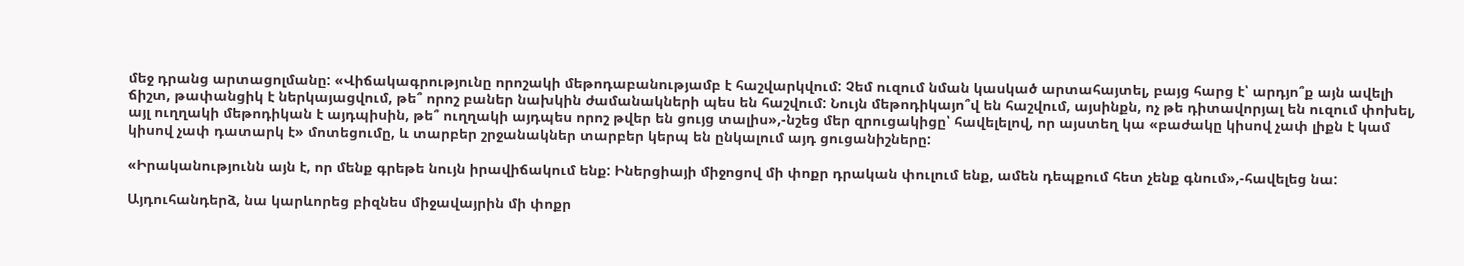մեջ դրանց արտացոլմանը: «Վիճակագրությունը որոշակի մեթոդաբանությամբ է հաշվարկվում: Չեմ ուզում նման կասկած արտահայտել, բայց հարց է՝ արդյո՞ք այն ավելի ճիշտ, թափանցիկ է ներկայացվում, թե՞ որոշ բաներ նախկին ժամանակների պես են հաշվում: Նույն մեթոդիկայո՞վ են հաշվում, այսինքն, ոչ թե դիտավորյալ են ուզում փոխել, այլ ուղղակի մեթոդիկան է այդպիսին, թե՞ ուղղակի այդպես որոշ թվեր են ցույց տալիս»,-նշեց մեր զրուցակիցը՝ հավելելով, որ այստեղ կա «բաժակը կիսով չափ լիքն է կամ կիսով չափ դատարկ է» մոտեցումը, և տարբեր շրջանակներ տարբեր կերպ են ընկալում այդ ցուցանիշները:

«Իրականությունն այն է, որ մենք գրեթե նույն իրավիճակում ենք: Իներցիայի միջոցով մի փոքր դրական փուլում ենք, ամեն դեպքում հետ չենք գնում»,-հավելեց նա:

Այդուհանդերձ, նա կարևորեց բիզնես միջավայրին մի փոքր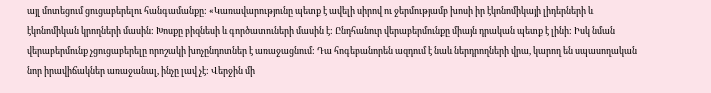այլ մոտեցում ցուցաբերելու հանգամանքը: «Կառավարությունը պետք է ավելի սիրով ու ջերմությամբ խոսի իր էկոնոմիկայի լիդերների և էկոնոմիկան կրողների մասին: Խոսքը բիզնեսի և գործատուների մասին է: Ընդհանուր վերաբերմունքը միայն դրական պետք է լինի: Իսկ նման վերաբերմունք չցուցաբերելը որոշակի խոչընդոտներ է առաջացնում: Դա հոգեբանորեն ազդում է նաև ներդրողների վրա, կարող են սպասողական նոր իրավիճակներ առաջանալ, ինչը լավ չէ: Վերջին մի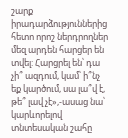շարք իրադարձություններից հետո որոշ ներդրողներ մեզ արդեն հարցեր են տվել: Հարցրել են՝ դա չի՞ ազդում, կամ՝ ի՞նչ եք կարծում, սա լա՞վ է, թե՞ լավ չէ»,-ասաց նա՝ կարևորելով տնտեսական շահը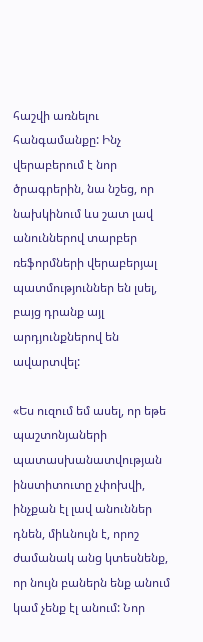հաշվի առնելու հանգամանքը: Ինչ վերաբերում է նոր ծրագրերին, նա նշեց, որ նախկինում ևս շատ լավ անուններով տարբեր ռեֆորմների վերաբերյալ պատմություններ են լսել, բայց դրանք այլ արդյունքներով են ավարտվել:

«Ես ուզում եմ ասել, որ եթե պաշտոնյաների պատասխանատվության ինստիտուտը չփոխվի, ինչքան էլ լավ անուններ դնեն, միևնույն է, որոշ ժամանակ անց կտեսնենք, որ նույն բաներն ենք անում կամ չենք էլ անում: Նոր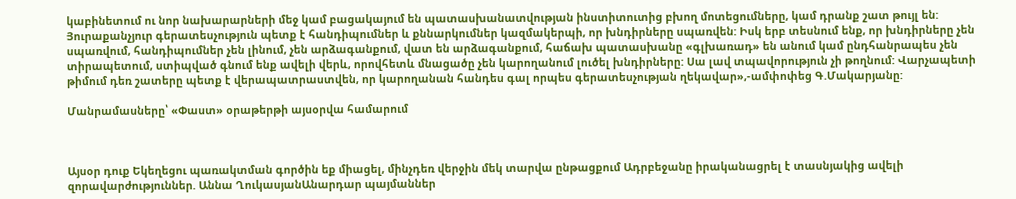կաբինետում ու նոր նախարարների մեջ կամ բացակայում են պատասխանատվության ինստիտուտից բխող մոտեցումները, կամ դրանք շատ թույլ են: Յուրաքանչյուր գերատեսչություն պետք է հանդիպումներ և քննարկումներ կազմակերպի, որ խնդիրները սպառվեն: Իսկ երբ տեսնում ենք, որ խնդիրները չեն սպառվում, հանդիպումներ չեն լինում, չեն արձագանքում, վատ են արձագանքում, հաճախ պատասխանը «գլխառադ» են անում կամ ընդհանրապես չեն տիրապետում, ստիպված գնում ենք ավելի վերև, որովհետև մնացածը չեն կարողանում լուծել խնդիրները: Սա լավ տպավորություն չի թողնում: Վարչապետի թիմում դեռ շատերը պետք է վերապատրաստվեն, որ կարողանան հանդես գալ որպես գերատեսչության ղեկավար»,-ամփոփեց Գ.Մակարյանը:

Մանրամասները՝ «Փաստ» օրաթերթի այսօրվա համարում



Այսօր դուք Եկեղեցու պառակտման գործին եք միացել, մինչդեռ վերջին մեկ տարվա ընթացքում Ադրբեջանը իրականացրել է տասնյակից ավելի զորավարժություններ. Աննա ՂուկասյանԱնարդար պայմաններ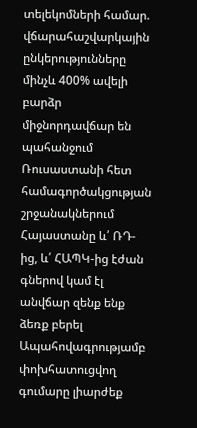տելեկոմների համար. վճարահաշվարկային ընկերությունները մինչև 400% ավելի բարձր միջնորդավճար են պահանջում Ռուսաստանի հետ համագործակցության շրջանակներում Հայաստանը և՛ ՌԴ-ից, և՛ ՀԱՊԿ-ից էժան գներով կամ էլ անվճար զենք ենք ձեռք բերել Ապահովագրությամբ փոխհատուցվող գումարը լիարժեք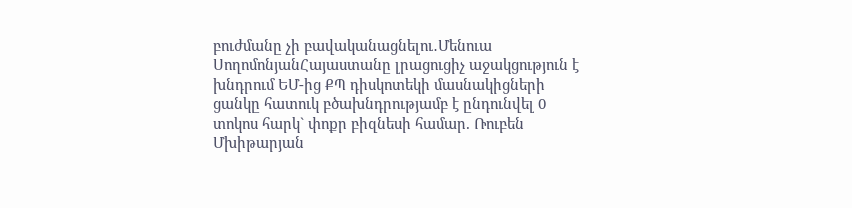բուժմանը չի բավականացնելու․Մենուա ՍողոմոնյանՀայաստանը լրացուցիչ աջակցություն է խնդրում ԵՄ-ից ՔՊ դիսկոտեկի մասնակիցների ցանկը հատուկ բծախնդրությամբ է ընդունվել 0 տոկոս հարկ` փոքր բիզնեսի համար. Ռուբեն Մխիթարյան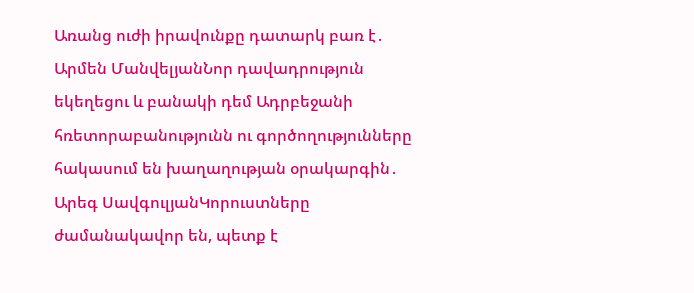Առանց ուժի իրավունքը դատարկ բառ է․ Արմեն ՄանվելյանՆոր դավադրություն եկեղեցու և բանակի դեմ Ադրբեջանի հռետորաբանությունն ու գործողությունները հակասում են խաղաղության օրակարգին․ Արեգ ՍավգուլյանԿորուստները ժամանակավոր են, պետք է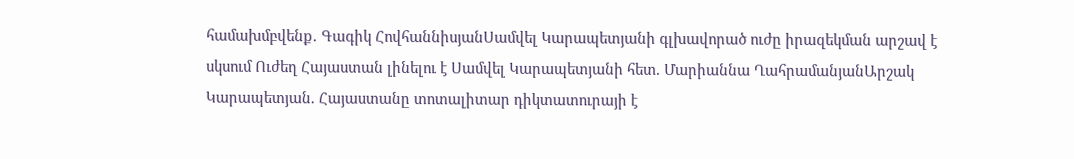համախմբվենք․ Գագիկ ՀովհաննիսյանՍամվել Կարապետյանի գլխավորած ուժը իրազեկման արշավ է սկսում Ուժեղ Հայաստան լինելու է Սամվել Կարապետյանի հետ. Մարիաննա ՂահրամանյանԱրշակ Կարապետյան. Հայաստանը տոտալիտար դիկտատուրայի է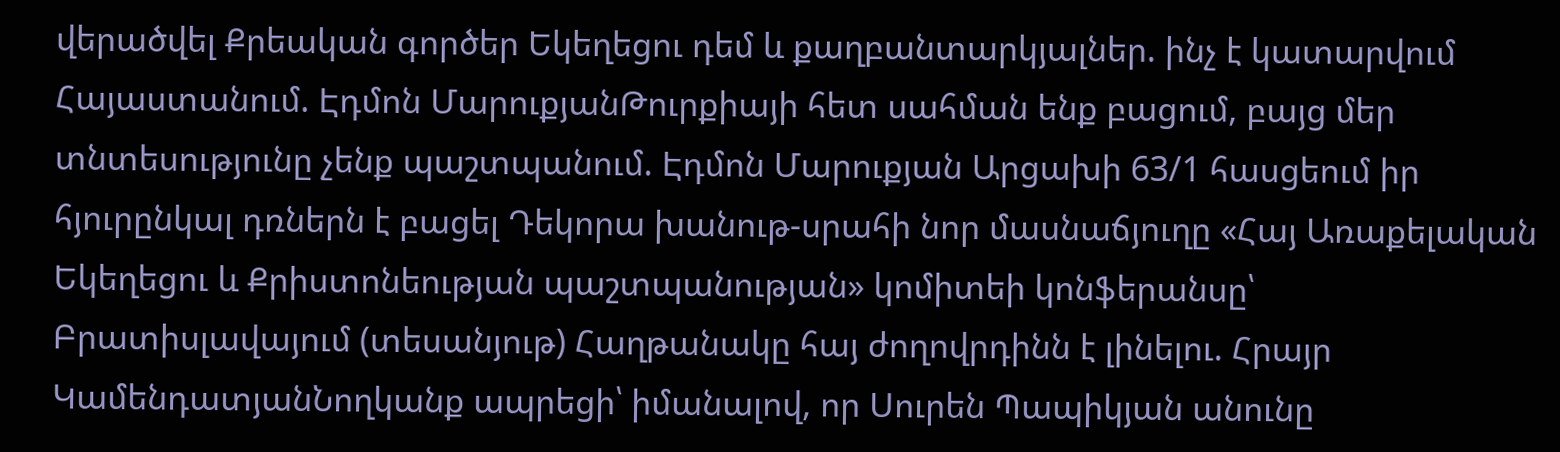վերածվել Քրեական գործեր Եկեղեցու դեմ և քաղբանտարկյալներ. ինչ է կատարվում Հայաստանում. Էդմոն ՄարուքյանԹուրքիայի հետ սահման ենք բացում, բայց մեր տնտեսությունը չենք պաշտպանում. Էդմոն Մարուքյան Արցախի 63/1 հասցեում իր հյուրընկալ դռներն է բացել Դեկորա խանութ-սրահի նոր մասնաճյուղը «Հայ Առաքելական Եկեղեցու և Քրիստոնեության պաշտպանության» կոմիտեի կոնֆերանսը՝ Բրատիսլավայում (տեսանյութ) Հաղթանակը հայ ժողովրդինն է լինելու. Հրայր ԿամենդատյանՆողկանք ապրեցի՝ իմանալով, որ Սուրեն Պապիկյան անունը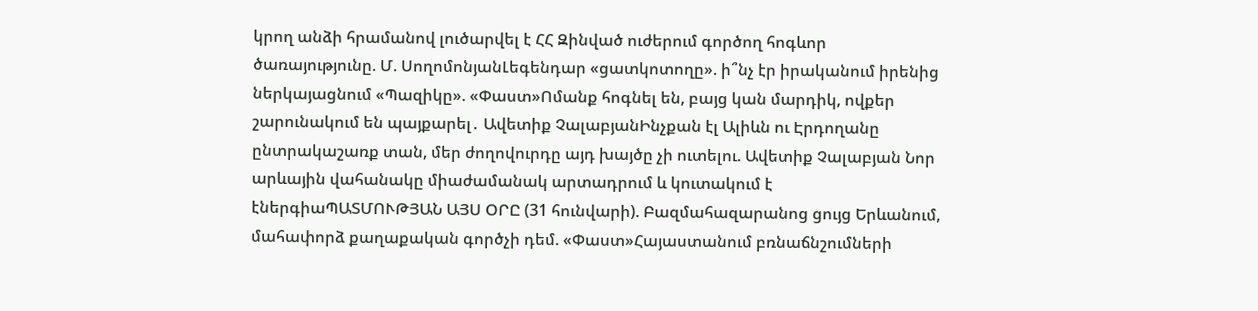կրող անձի հրամանով լուծարվել է ՀՀ Զինված ուժերում գործող հոգևոր ծառայությունը. Մ. ՍողոմոնյանԼեգենդար «ցատկոտողը». ի՞նչ էր իրականում իրենից ներկայացնում «Պազիկը». «Փաստ»Ոմանք հոգնել են, բայց կան մարդիկ, ովքեր շարունակում են պայքարել․ Ավետիք ՉալաբյանԻնչքան էլ Ալիևն ու Էրդողանը ընտրակաշառք տան, մեր ժողովուրդը այդ խայծը չի ուտելու. Ավետիք Չալաբյան Նոր արևային վահանակը միաժամանակ արտադրում և կուտակում է էներգիաՊԱՏՄՈՒԹՅԱՆ ԱՅՍ ՕՐԸ (31 հունվարի). Բազմահազարանոց ցույց Երևանում, մահափորձ քաղաքական գործչի դեմ. «Փաստ»Հայաստանում բռնաճնշումների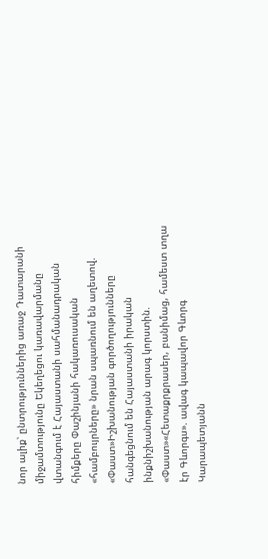նոր ալիք՝ ընտրություններից առաջ Դատարանի միջամտությունը Եկեղեցու կառավարմանը վտանգում է Հայաստանի սահմանադրական հիմքերը Փաշինյանի հակառուսական «համբույրները» նրան սպառնում են աղետով. «Փաստ»Իշխանության գործողությունները հանգեցնում են Հայաստանի իրական ինքնիշխանության արագ կորստին. «Փաստ»«Հետաքրքրասեր, բանիմաց, համեստ տղա էր Գևորգս». ավագ կապավոր Գևորգ Կարապետյանն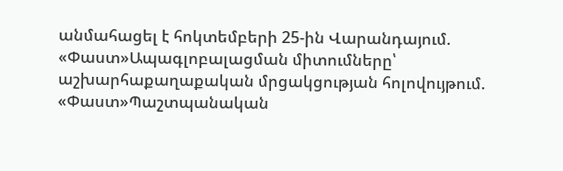անմահացել է հոկտեմբերի 25-ին Վարանդայում. «Փաստ»Ապագլոբալացման միտումները՝ աշխարհաքաղաքական մրցակցության հոլովույթում. «Փաստ»Պաշտպանական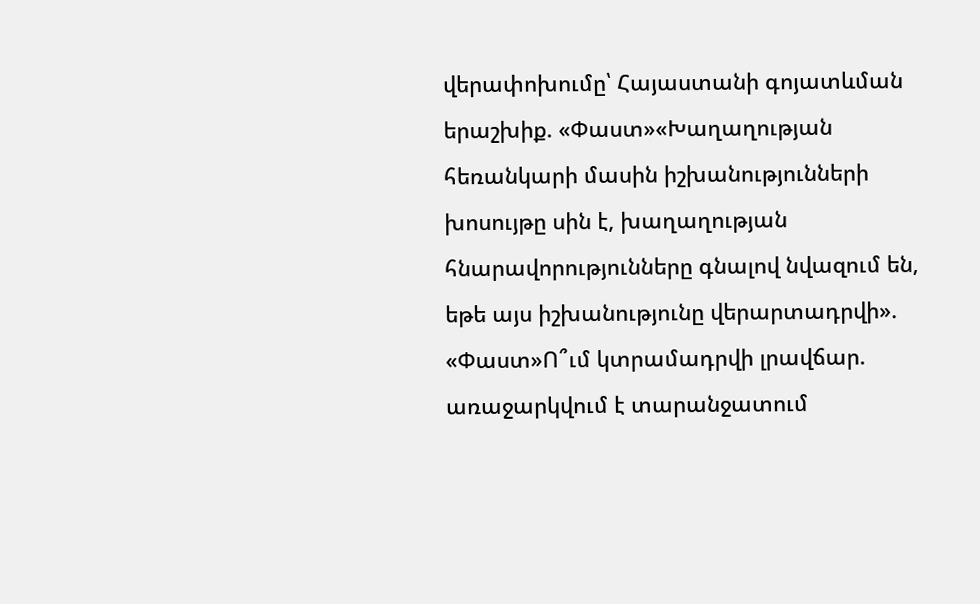վերափոխումը՝ Հայաստանի գոյատևման երաշխիք. «Փաստ»«Խաղաղության հեռանկարի մասին իշխանությունների խոսույթը սին է, խաղաղության հնարավորությունները գնալով նվազում են, եթե այս իշխանությունը վերարտադրվի». «Փաստ»Ո՞ւմ կտրամադրվի լրավճար. առաջարկվում է տարանջատում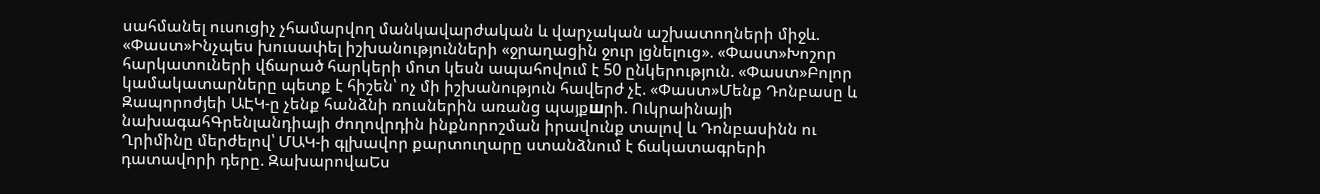սահմանել ուսուցիչ չհամարվող մանկավարժական և վարչական աշխատողների միջև. «Փաստ»Ինչպես խուսափել իշխանությունների «ջրաղացին ջուր լցնելուց». «Փաստ»Խոշոր հարկատուների վճարած հարկերի մոտ կեսն ապահովում է 50 ընկերություն. «Փաստ»Բոլոր կամակատարները պետք է հիշեն՝ ոչ մի իշխանություն հավերժ չէ. «Փաստ»Մենք Դոնբասը և Զապորոժյեի ԱԷԿ-ը չենք հանձնի ռուսներին առանց պայքшրի. Ուկրաինայի նախագահԳրենլանդիայի ժողովրդին ինքնորոշման իրավունք տալով և Դոնբասինն ու Ղրիմինը մերժելով՝ ՄԱԿ-ի գլխավոր քարտուղարը ստանձնում է ճակատագրերի դատավորի դերը. ԶախարովաԵս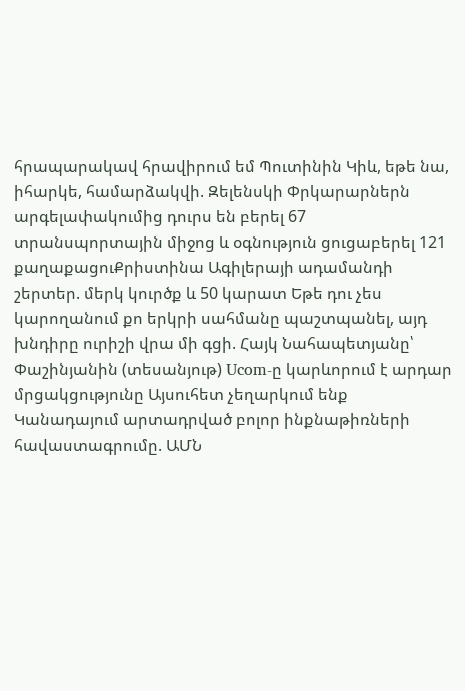հրապարակավ հրավիրում եմ Պուտինին Կիև, եթե նա, իհարկե, համարձակվի. Զելենսկի Փրկարարներն արգելափակումից դուրս են բերել 67 տրանսպորտային միջոց և օգնություն ցուցաբերել 121 քաղաքացուՔրիստինա Ագիլերայի ադամանդի շերտեր. մերկ կուրծք և 50 կարատ Եթե դու չես կարողանում քո երկրի սահմանը պաշտպանել, այդ խնդիրը ուրիշի վրա մի գցի. Հայկ Նահապետյանը՝ Փաշինյանին (տեսանյութ) Ucom-ը կարևորում է արդար մրցակցությունը Այսուհետ չեղարկում ենք Կանադայում արտադրված բոլոր ինքնաթիռների հավաստագրումը. ԱՄՆ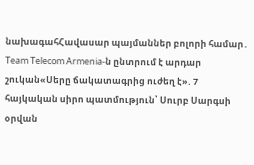նախագահՀավասար պայմաններ բոլորի համար․ Team Telecom Armenia-ն ընտրում է արդար շուկան«Սերը ճակատագրից ուժեղ է». 7 հայկական սիրո պատմություն՝ Սուրբ Սարգսի օրվան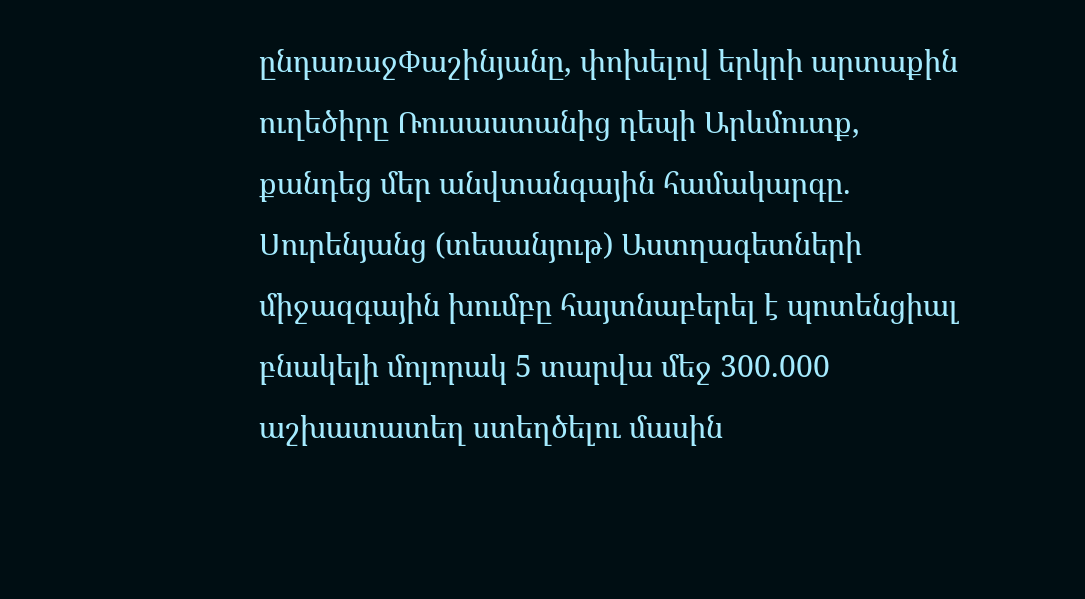ընդառաջՓաշինյանը, փոխելով երկրի արտաքին ուղեծիրը Ռուսաստանից դեպի Արևմուտք, քանդեց մեր անվտանգային համակարգը. Սուրենյանց (տեսանյութ) Աստղագետների միջազգային խումբը հայտնաբերել է պոտենցիալ բնակելի մոլորակ 5 տարվա մեջ 300.000 աշխատատեղ ստեղծելու մասին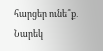հարցեր ունե՞ք․ Նարեկ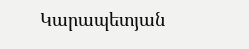Կարապետյան